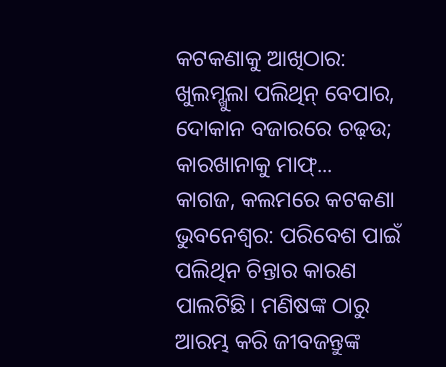କଟକଣାକୁ ଆଖିଠାର: ଖୁଲମ୍ଖୁଲା ପଲିଥିନ୍ ବେପାର, ଦୋକାନ ବଜାରରେ ଚଢ଼ଉ; କାରଖାନାକୁ ମାଫ୍...
କାଗଜ, କଲମରେ କଟକଣା
ଭୁବନେଶ୍ୱର: ପରିବେଶ ପାଇଁ ପଲିଥିନ ଚିନ୍ତାର କାରଣ ପାଲଟିଛି। ମଣିଷଙ୍କ ଠାରୁ ଆରମ୍ଭ କରି ଜୀବଜନ୍ତୁଙ୍କ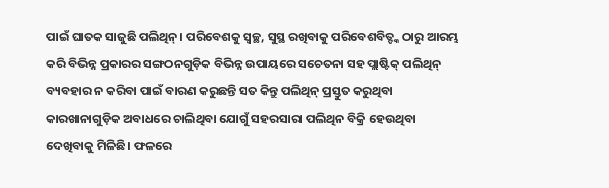ପାଇଁ ଘାତକ ସାଜୁଛି ପଲିଥିନ୍। ପରିବେଶକୁ ସ୍ୱଚ୍ଛ, ସୁସ୍ଥ ରଖିବାକୁ ପରିବେଶବିତ୍ଙ୍କ ଠାରୁ ଆରମ୍ଭ କରି ବିଭିନ୍ନ ପ୍ରକାରର ସଙ୍ଗଠନଗୁଡ଼ିକ ବିଭିନ୍ନ ଉପାୟରେ ସଚେତନା ସହ ପ୍ଲାଷ୍ଟିକ୍ ପଲିଥିନ୍ ବ୍ୟବହାର ନ କରିବା ପାଇଁ ବାରଣ କରୁଛନ୍ତି ସତ କିନ୍ତୁ ପଲିଥିନ୍ ପ୍ରସ୍ତୁତ କରୁଥିବା କାରଖାନାଗୁଡ଼ିକ ଅବାଧରେ ଚାଲିଥିବା ଯୋଗୁଁ ସହରସାରା ପଲିଥିନ ବିକ୍ରି ହେଉଥିବା ଦେଖିବାକୁ ମିଳିଛି। ଫଳରେ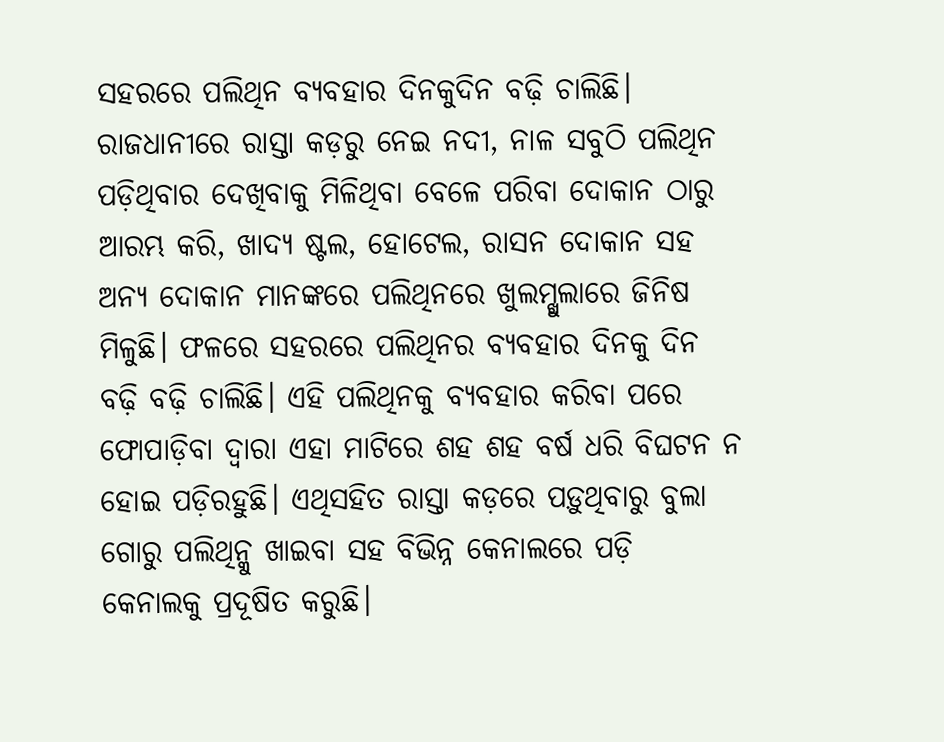ସହରରେ ପଲିଥିନ ବ୍ୟବହାର ଦିନକୁଦିନ ବଢ଼ି ଚାଲିଛି।
ରାଜଧାନୀରେ ରାସ୍ତା କଡ଼ରୁ ନେଇ ନଦୀ, ନାଳ ସବୁଠି ପଲିଥିନ ପଡ଼ିଥିବାର ଦେଖିବାକୁ ମିଳିଥିବା ବେଳେ ପରିବା ଦୋକାନ ଠାରୁ ଆରମ୍ଭ କରି, ଖାଦ୍ୟ ଷ୍ଟଲ, ହୋଟେଲ, ରାସନ ଦୋକାନ ସହ ଅନ୍ୟ ଦୋକାନ ମାନଙ୍କରେ ପଲିଥିନରେ ଖୁଲମ୍ଖୁଲାରେ ଜିନିଷ ମିଳୁଛି। ଫଳରେ ସହରରେ ପଲିଥିନର ବ୍ୟବହାର ଦିନକୁ ଦିନ ବଢ଼ି ବଢ଼ି ଚାଲିଛି। ଏହି ପଲିଥିନକୁ ବ୍ୟବହାର କରିବା ପରେ ଫୋପାଡ଼ିବା ଦ୍ୱାରା ଏହା ମାଟିରେ ଶହ ଶହ ବର୍ଷ ଧରି ବିଘଟନ ନ ହୋଇ ପଡ଼ିରହୁଛି। ଏଥିସହିତ ରାସ୍ତା କଡ଼ରେ ପଡ଼ୁଥିବାରୁ ବୁଲା ଗୋରୁ ପଲିଥିନ୍କୁ ଖାଇବା ସହ ବିଭିନ୍ନ କେନାଲରେ ପଡ଼ି କେନାଲକୁ ପ୍ରଦୂଷିତ କରୁଛି।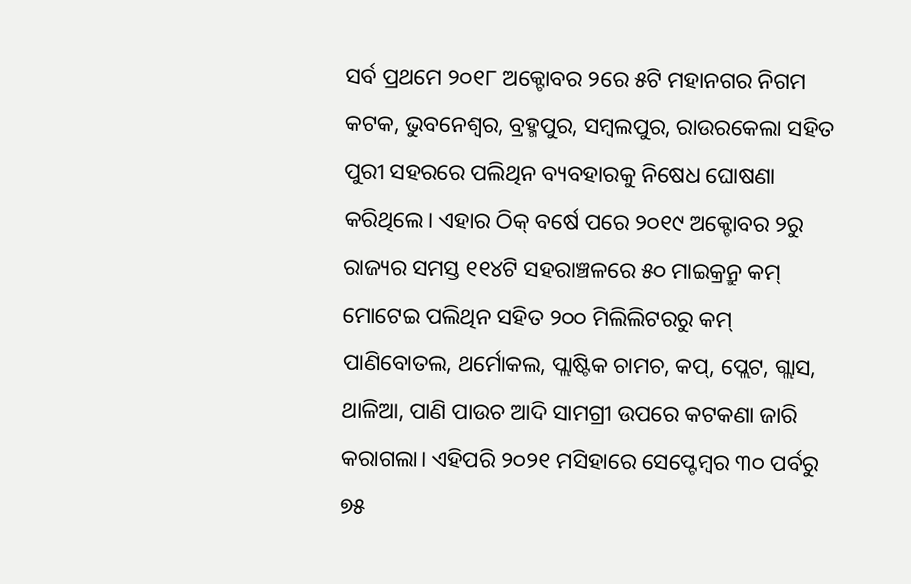ସର୍ବ ପ୍ରଥମେ ୨୦୧୮ ଅକ୍ଟୋବର ୨ରେ ୫ଟି ମହାନଗର ନିଗମ କଟକ, ଭୁବନେଶ୍ୱର, ବ୍ରହ୍ମପୁର, ସମ୍ୱଲପୁର, ରାଉରକେଲା ସହିତ ପୁରୀ ସହରରେ ପଲିଥିନ ବ୍ୟବହାରକୁ ନିଷେଧ ଘୋଷଣା କରିଥିଲେ। ଏହାର ଠିକ୍ ବର୍ଷେ ପରେ ୨୦୧୯ ଅକ୍ଟୋବର ୨ରୁ ରାଜ୍ୟର ସମସ୍ତ ୧୧୪ଟି ସହରାଞ୍ଚଳରେ ୫୦ ମାଇକ୍ରନ୍ରୁ କମ୍ ମୋଟେଇ ପଲିଥିନ ସହିତ ୨୦୦ ମିଲିଲିଟରରୁ କମ୍ ପାଣିବୋତଲ, ଥର୍ମୋକଲ, ପ୍ଲାଷ୍ଟିକ ଚାମଚ, କପ୍, ପ୍ଲେଟ, ଗ୍ଲାସ, ଥାଳିଆ, ପାଣି ପାଉଚ ଆଦି ସାମଗ୍ରୀ ଉପରେ କଟକଣା ଜାରି କରାଗଲା। ଏହିପରି ୨୦୨୧ ମସିହାରେ ସେପ୍ଟେମ୍ବର ୩୦ ପର୍ବରୁ ୭୫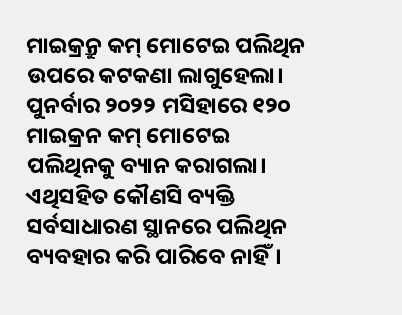ମାଇକ୍ରନ୍ରୁ କମ୍ ମୋଟେଇ ପଲିଥିନ ଉପରେ କଟକଣା ଲାଗୁହେଲା। ପୁନର୍ବାର ୨୦୨୨ ମସିହାରେ ୧୨୦ ମାଇକ୍ରନ କମ୍ ମୋଟେଇ ପଲିଥିନକୁ ବ୍ୟାନ କରାଗଲା। ଏଥିସହିତ କୌଣସି ବ୍ୟକ୍ତି ସର୍ବସାଧାରଣ ସ୍ଥାନରେ ପଲିଥିନ ବ୍ୟବହାର କରି ପାରିବେ ନାହିଁ।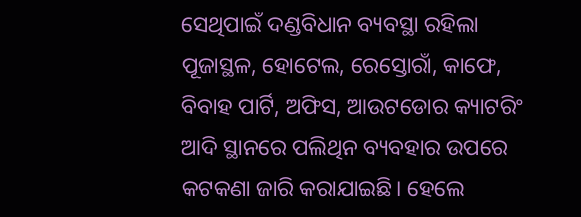ସେଥିପାଇଁ ଦଣ୍ଡବିଧାନ ବ୍ୟବସ୍ଥା ରହିଲା ପୂଜାସ୍ଥଳ, ହୋଟେଲ, ରେସ୍ତୋରାଁ, କାଫେ, ବିବାହ ପାର୍ଟି, ଅଫିସ, ଆଉଟଡୋର କ୍ୟାଟରିଂ ଆଦି ସ୍ଥାନରେ ପଲିଥିନ ବ୍ୟବହାର ଉପରେ କଟକଣା ଜାରି କରାଯାଇଛି। ହେଲେ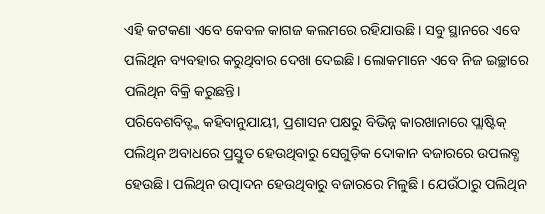ଏହି କଟକଣା ଏବେ କେବଳ କାଗଜ କଲମରେ ରହିଯାଉଛି। ସବୁ ସ୍ଥାନରେ ଏବେ ପଲିଥିନ ବ୍ୟବହାର କରୁଥିବାର ଦେଖା ଦେଇଛି। ଲୋକମାନେ ଏବେ ନିଜ ଇଚ୍ଛାରେ ପଲିଥିନ ବିକ୍ରି କରୁଛନ୍ତି।
ପରିବେଶବିତ୍ଙ୍କ କହିବାନୁଯାୟୀ, ପ୍ରଶାସନ ପକ୍ଷରୁ ବିଭିନ୍ନ କାରଖାନାରେ ପ୍ଲାଷ୍ଟିକ୍ ପଲିଥିନ ଅବାଧରେ ପ୍ରସ୍ତୁତ ହେଉଥିବାରୁ ସେଗୁଡ଼ିକ ଦୋକାନ ବଜାରରେ ଉପଲବ୍ଧ ହେଉଛି। ପଲିଥିନ ଉତ୍ପାଦନ ହେଉଥିବାରୁ ବଜାରରେ ମିଳୁଛି। ଯେଉଁଠାରୁ ପଲିଥିନ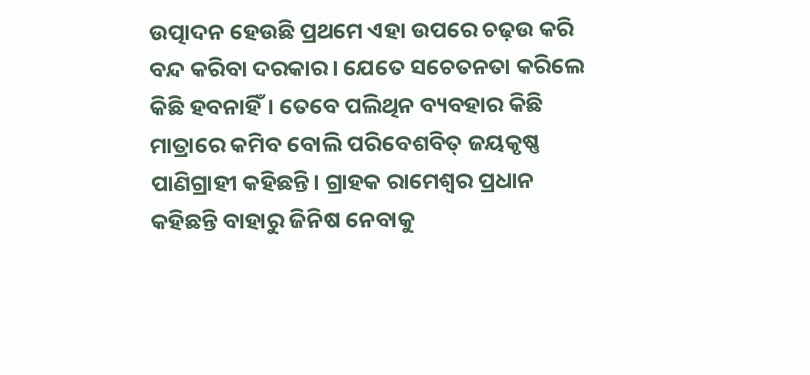ଉତ୍ପାଦନ ହେଉଛି ପ୍ରଥମେ ଏହା ଉପରେ ଚଢ଼ଉ କରି ବନ୍ଦ କରିବା ଦରକାର। ଯେତେ ସଚେତନତା କରିଲେ କିଛି ହବନାହିଁ। ତେବେ ପଲିଥିନ ବ୍ୟବହାର କିଛି ମାତ୍ରାରେ କମିବ ବୋଲି ପରିବେଶବିତ୍ ଜୟକୃଷ୍ଣ ପାଣିଗ୍ରାହୀ କହିଛନ୍ତି। ଗ୍ରାହକ ରାମେଶ୍ୱର ପ୍ରଧାନ କହିଛନ୍ତି ବାହାରୁ ଜିନିଷ ନେବାକୁ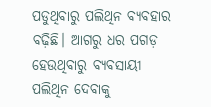ପଡୁଥିବାରୁ ପଲିଥିନ ବ୍ୟବହାର ବଢ଼ିଛି। ଆଗରୁ ଧର ପଗଡ଼ ହେଉଥିବାରୁ ବ୍ୟବସାୟୀ ପଲିଥିନ ଦେବାକୁ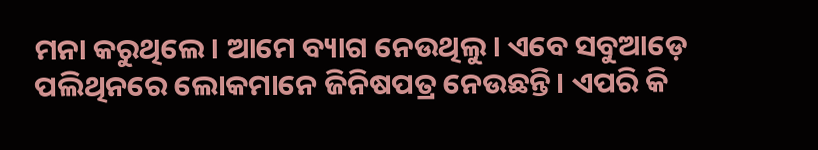ମନା କରୁଥିଲେ। ଆମେ ବ୍ୟାଗ ନେଉଥିଲୁ। ଏବେ ସବୁଆଡ଼େ ପଲିଥିନରେ ଲୋକମାନେ ଜିନିଷପତ୍ର ନେଉଛନ୍ତି। ଏପରି କି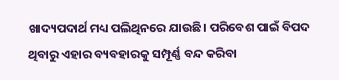ଖାଦ୍ୟପଦାର୍ଥ ମଧ୍ୟ ପଲିଥିନରେ ଯାଉଛି। ପରିବେଶ ପାଇଁ ବିପଦ ଥିବାରୁ ଏହାର ବ୍ୟବହାରକୁ ସମ୍ପୂର୍ଣ୍ଣ ବନ୍ଦ କରିବା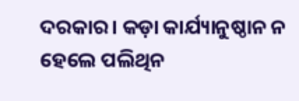ଦରକାର। କଡ଼ା କାର୍ଯ୍ୟାନୁଷ୍ଠାନ ନ ହେଲେ ପଲିଥିନ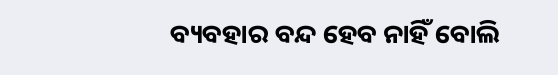ବ୍ୟବହାର ବନ୍ଦ ହେବ ନାହିଁ ବୋଲି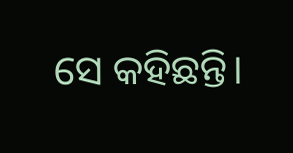ସେ କହିଛନ୍ତି।